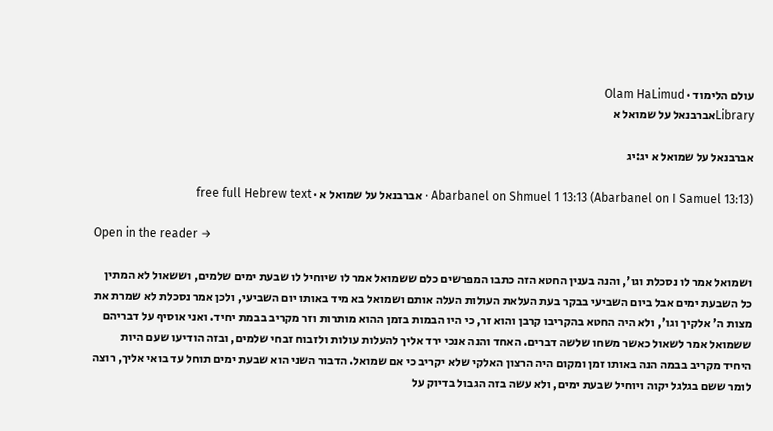עולם הלימוד · Olam HaLimud
Libraryאברבנאל על שמואל א

אברבנאל על שמואל א יג:יג

Abarbanel on Shmuel 1 13:13 (Abarbanel on I Samuel 13:13) · אברבנאל על שמואל א · free full Hebrew text

Open in the reader →

ושמואל אמר לו נסכלת וגו', והנה בענין החטא הזה כתבו המפרשים כלם ששמואל אמר לו שיוחיל לו שבעת ימים שלמים, וששאול לא המתין כל השבעת ימים אבל ביום השביעי בבקר בעת העלאת העולות העלה אותם ושמואל בא מיד באותו יום השביעי, ולכן אמר נסכלת לא שמרת את מצות ה' אלקיך וגו', ולא היה החטא בהקריבו קרבן והוא זר, כי היו הבמות בזמן ההוא מותרות וזר מקריב בבמת יחיד. ואני אוסיף על דבריהם ששמואל אמר לשאול כאשר משחו שלשה דברים. האחד והנה אנכי ירד אליך להעלות עולות ולזבוח זבחי שלמים, ובזה הודיעו שעם היות היחיד מקריב בבמה הנה באותו זמן ומקום היה הרצון האלקי שלא יקריב כי אם שמואל. הדבור השני הוא שבעת ימים תוחל עד בואי אליך, רוצה לומר ששם בגלגל יקוה ויוחיל שבעת ימים, ולא עשה בזה הגבול בדיוק על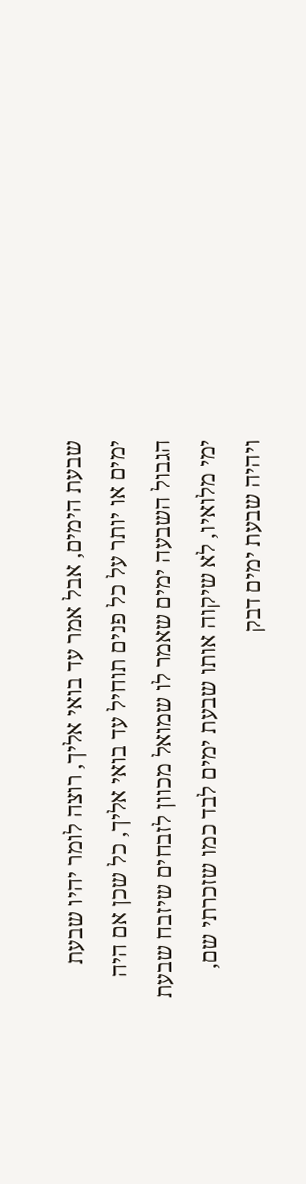שבעת הימים, אבל אמר עד בואי אליך, רוצה לומר יהיו שבעת ימים או יותר על כל פנים תוחיל עד בואי אליך, כל שכן אם היה הגבול השבעה ימים שאמר לו שמואל מכוון לזבחים שיזבח שבעת ימי מלואיו, לא שיקוה אותו שבעת ימים לבד כמו שזכרתי שם, ויהיה שבעת ימים דבק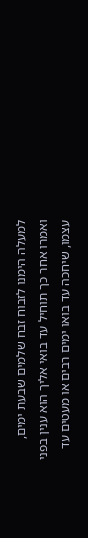למעלה הימנו לזבוח זבח שלמים שבעת ימים, ואמרו אחר כך תוחיל עד בואי אליך הוא ענין בפני עצמו, שיחכה עד בואו ימים רבים או מעטים עד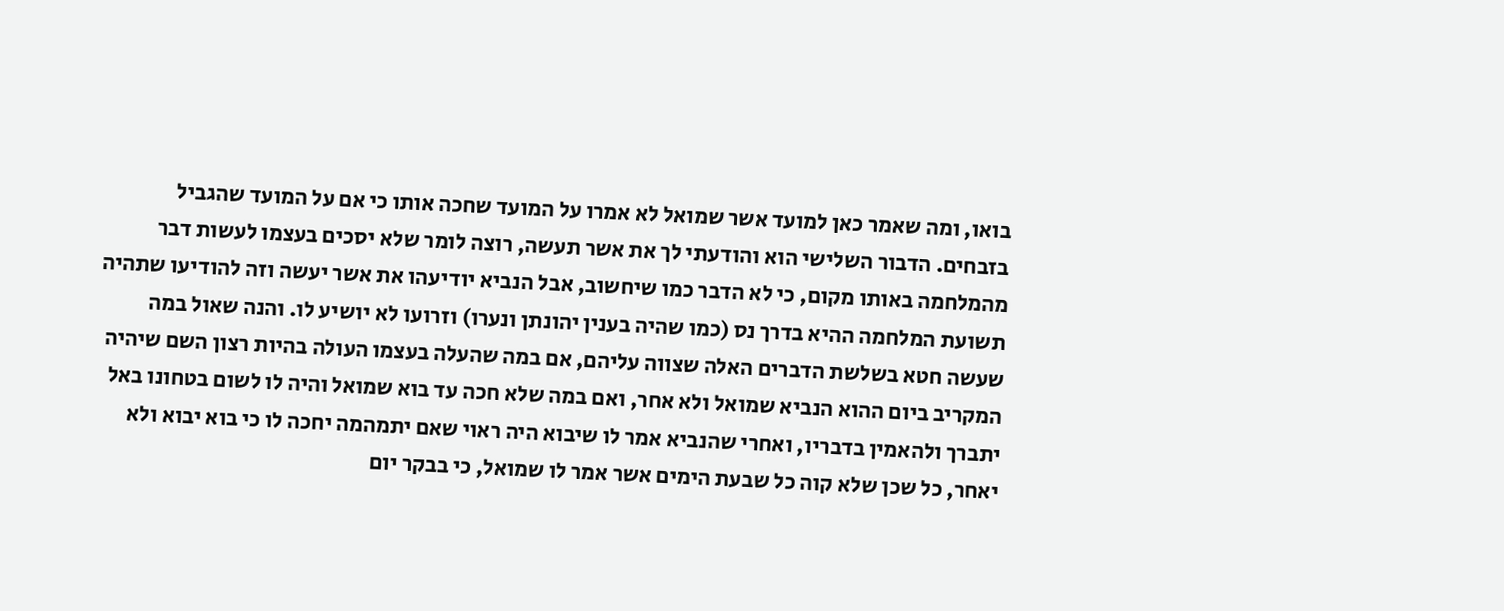בואו, ומה שאמר כאן למועד אשר שמואל לא אמרו על המועד שחכה אותו כי אם על המועד שהגביל בזבחים. הדבור השלישי הוא והודעתי לך את אשר תעשה, רוצה לומר שלא יסכים בעצמו לעשות דבר מהמלחמה באותו מקום, כי לא הדבר כמו שיחשוב, אבל הנביא יודיעהו את אשר יעשה וזה להודיעו שתהיה תשועת המלחמה ההיא בדרך נס (כמו שהיה בענין יהונתן ונערו) וזרועו לא יושיע לו. והנה שאול במה שעשה חטא בשלשת הדברים האלה שצווה עליהם, אם במה שהעלה בעצמו העולה בהיות רצון השם שיהיה המקריב ביום ההוא הנביא שמואל ולא אחר, ואם במה שלא חכה עד בוא שמואל והיה לו לשום בטחונו באל יתברך ולהאמין בדבריו, ואחרי שהנביא אמר לו שיבוא היה ראוי שאם יתמהמה יחכה לו כי בוא יבוא ולא יאחר, כל שכן שלא קוה כל שבעת הימים אשר אמר לו שמואל, כי בבקר יום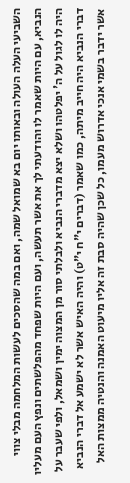השביעי העלה העולה ובאותו יום בא שמואל שמה, ואם במה שהסכים לעשות המלחמה מבלי צווי הנביא, עם היות שאמר לו והודעתי לך את אשר תעשה, ועם היות שפחד מהפלשתים ונפץ העם מעליו היה לו לגול על ה' יפלטהו ושלא יצא מדברי הנביא ולבלתי סור מן המצוה ימין ושמאל, ולפי שעבר על דברי הנביא היה חייב מיתה, כמו שאמר (דברים י"ח י"ט) והיה האיש אשר לא ישמע אל דברי הנביא אשר ידבר בשמי אנכי אדרוש מעמו, כל שכן שהיה סבת זה אליו מיעוט האמנה והנטיה ממצות האל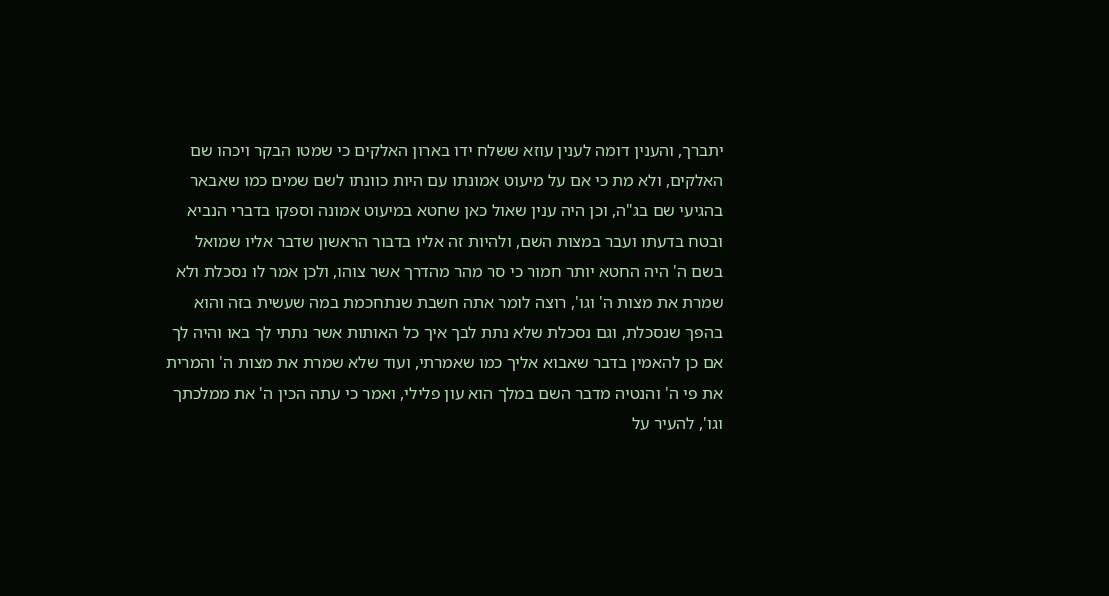יתברך, והענין דומה לענין עוזא ששלח ידו בארון האלקים כי שמטו הבקר ויכהו שם האלקים, ולא מת כי אם על מיעוט אמונתו עם היות כוונתו לשם שמים כמו שאבאר בהגיעי שם בג"ה, וכן היה ענין שאול כאן שחטא במיעוט אמונה וספקו בדברי הנביא ובטח בדעתו ועבר במצות השם, ולהיות זה אליו בדבור הראשון שדבר אליו שמואל בשם ה' היה החטא יותר חמור כי סר מהר מהדרך אשר צוהו, ולכן אמר לו נסכלת ולא שמרת את מצות ה' וגו', רוצה לומר אתה חשבת שנתחכמת במה שעשית בזה והוא בהפך שנסכלת, וגם נסכלת שלא נתת לבך איך כל האותות אשר נתתי לך באו והיה לך אם כן להאמין בדבר שאבוא אליך כמו שאמרתי, ועוד שלא שמרת את מצות ה' והמרית את פי ה' והנטיה מדבר השם במלך הוא עון פלילי, ואמר כי עתה הכין ה' את ממלכתך וגו', להעיר על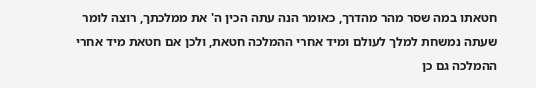חטאתו במה שסר מהר מהדרך, כאומר הנה עתה הכין ה' את ממלכתך, רוצה לומר שעתה נמשחת למלך לעולם ומיד אחרי ההמלכה חטאת, ולכן אם חטאת מיד אחרי ההמלכה גם כן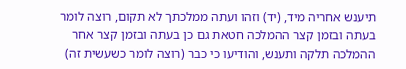תיענש אחריה מיד, (יד) וזהו ועתה ממלכתך לא תקום, רוצה לומר בעתה ובזמן קצר ההמלכה חטאת גם כן בעתה ובזמן קצר אחר ההמלכה תלקה ותענש, והודיעו כי כבר (רוצה לומר כשעשית זה)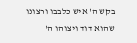בקש ה' איש כלבבו ורצונו שהוא דוד ויצוהו ה'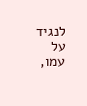לנגיד על עמו,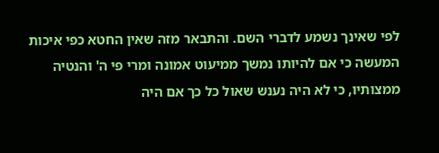לפי שאינך נשמע לדברי השם. והתבאר מזה שאין החטא כפי איכות המעשה כי אם להיותו נמשך ממיעוט אמונה ומרי פי ה' והנטיה ממצותיו, כי לא היה נענש שאול כל כך אם היה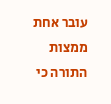עובר אחת ממצות התורה כי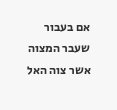אם בעבור שעבר המצוה אשר צוה האל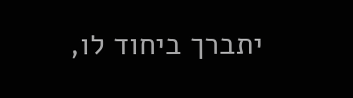יתברך ביחוד לו,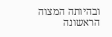ובהיותה המצוה הראשונה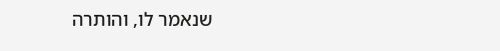שנאמר לו, והותרה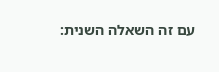עם זה השאלה השנית: